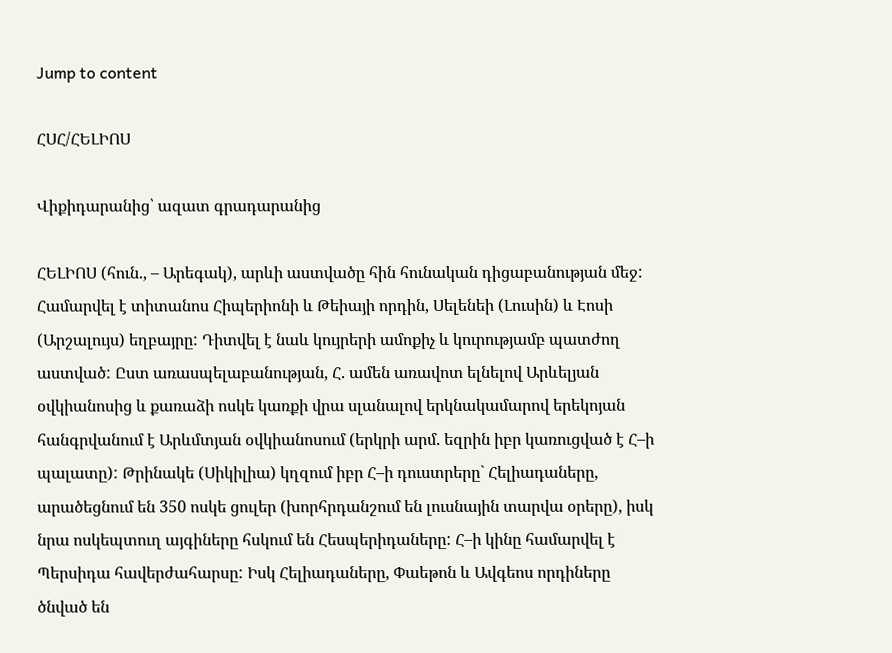Jump to content

ՀՍՀ/ՀԵԼԻՈՍ

Վիքիդարանից՝ ազատ գրադարանից

ՀԵԼԻՈՍ (հուն., – Արեգակ), արևի աստվածը հին հունական դիցաբանության մեջ: Համարվել է տիտանոս Հիպերիոնի և Թեիայի որդին, Սելենեի (Լուսին) և Էոսի (Արշալույս) եղբայրը: Դիտվել է նաև կույրերի ամոքիչ և կուրությամբ պատժող աստված: Ըստ առասպելաբանության, Հ. ամեն առավոտ ելնելով Արևելյան օվկիանոսից և քառաձի ոսկե կառքի վրա սլանալով երկնակամարով երեկոյան հանգրվանում է Արևմտյան օվկիանոսում (երկրի արմ. եզրին իբր կառուցված է Հ–ի պալատը): Թրինակե (Սիկիլիա) կղզում իբր Հ–ի դուստրերը` Հելիադաները, արածեցնում են 350 ոսկե ցուլեր (խորհրդանշում են լուսնային տարվա օրերը), իսկ նրա ոսկեպտուղ այգիները հսկում են Հեսպերիդաները: Հ–ի կինը համարվել է Պերսիդա հավերժահարսը: Իսկ Հելիադաները, Փաեթոն և Ավգեոս որդիները ծնված են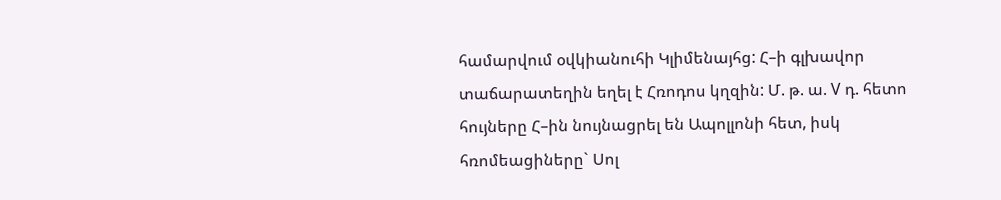համարվում օվկիանուհի Կլիմենայհց: Հ–ի գլխավոր տաճարատեղին եղել է Հռոդոս կղզին: Մ. թ. ա. V դ. հետո հույները Հ–ին նույնացրել են Ապոլլոնի հետ, իսկ հռոմեացիները` Սոլ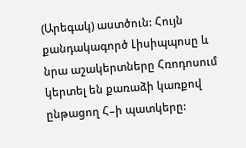(Արեգակ) աստծուն: Հույն քանդակագործ Լիսիպպոսը և նրա աշակերտները Հռոդոսում կերտել են քառաձի կառքով ընթացող Հ–ի պատկերը: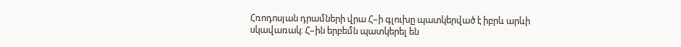Հռոդոսյան դրամների վրա Հ–ի գլուխը պատկերված է իբրև արևի սկավառակ: Հ–ին երբեմն պատկերել են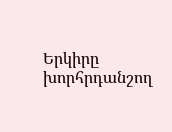Երկիրը խորհրդանշող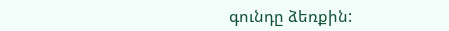գունդը ձեռքին: